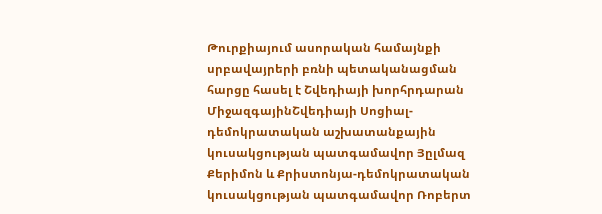Թուրքիայում ասորական համայնքի սրբավայրերի բռնի պետականացման հարցը հասել է Շվեդիայի խորհրդարան
ՄիջազգայինՇվեդիայի Սոցիալ-դեմոկրատական աշխատանքային կուսակցության պատգամավոր Յըլմազ Քերիմոն և Քրիստոնյա-դեմոկրատական կուսակցության պատգամավոր Ռոբերտ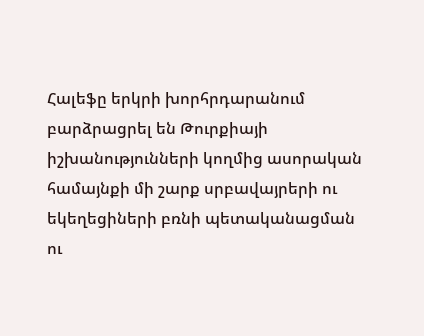Հալեֆը երկրի խորհրդարանում բարձրացրել են Թուրքիայի իշխանությունների կողմից ասորական համայնքի մի շարք սրբավայրերի ու եկեղեցիների բռնի պետականացման ու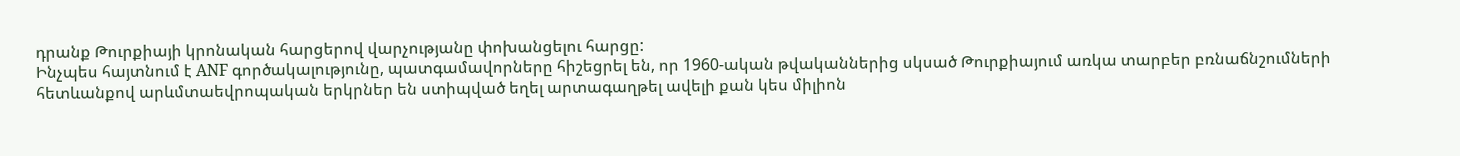դրանք Թուրքիայի կրոնական հարցերով վարչությանը փոխանցելու հարցը:
Ինչպես հայտնում է ANF գործակալությունը, պատգամավորները հիշեցրել են, որ 1960-ական թվականներից սկսած Թուրքիայում առկա տարբեր բռնաճնշումների հետևանքով արևմտաեվրոպական երկրներ են ստիպված եղել արտագաղթել ավելի քան կես միլիոն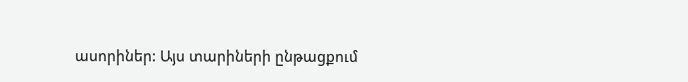ասորիներ: Այս տարիների ընթացքում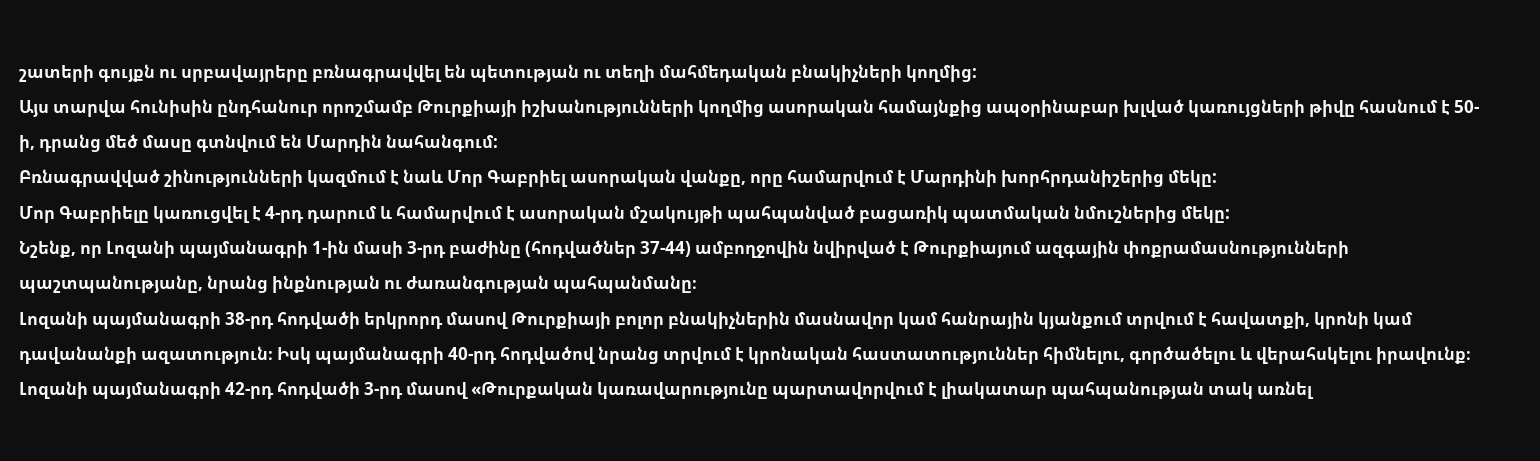շատերի գույքն ու սրբավայրերը բռնագրավվել են պետության ու տեղի մահմեդական բնակիչների կողմից:
Այս տարվա հունիսին ընդհանուր որոշմամբ Թուրքիայի իշխանությունների կողմից ասորական համայնքից ապօրինաբար խլված կառույցների թիվը հասնում է 50-ի, դրանց մեծ մասը գտնվում են Մարդին նահանգում:
Բռնագրավված շինությունների կազմում է նաև Մոր Գաբրիել ասորական վանքը, որը համարվում է Մարդինի խորհրդանիշերից մեկը:
Մոր Գաբրիելը կառուցվել է 4-րդ դարում և համարվում է ասորական մշակույթի պահպանված բացառիկ պատմական նմուշներից մեկը:
Նշենք, որ Լոզանի պայմանագրի 1-ին մասի 3-րդ բաժինը (հոդվածներ 37-44) ամբողջովին նվիրված է Թուրքիայում ազգային փոքրամասնությունների պաշտպանությանը, նրանց ինքնության ու ժառանգության պահպանմանը։
Լոզանի պայմանագրի 38-րդ հոդվածի երկրորդ մասով Թուրքիայի բոլոր բնակիչներին մասնավոր կամ հանրային կյանքում տրվում է հավատքի, կրոնի կամ դավանանքի ազատություն։ Իսկ պայմանագրի 40-րդ հոդվածով նրանց տրվում է կրոնական հաստատություններ հիմնելու, գործածելու և վերահսկելու իրավունք։
Լոզանի պայմանագրի 42-րդ հոդվածի 3-րդ մասով «Թուրքական կառավարությունը պարտավորվում է լիակատար պահպանության տակ առնել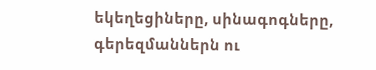եկեղեցիները, սինագոգները, գերեզմաններն ու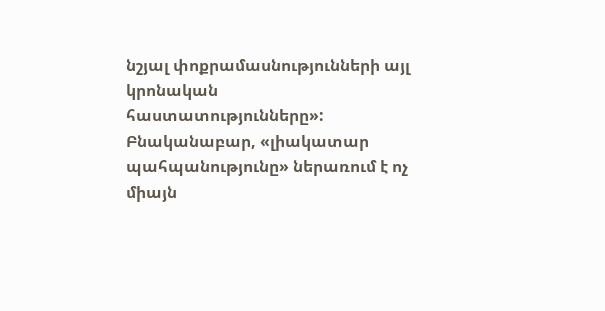նշյալ փոքրամասնությունների այլ կրոնական հաստատությունները»: Բնականաբար, «լիակատար պահպանությունը» ներառում է ոչ միայն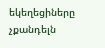եկեղեցիները չքանդելն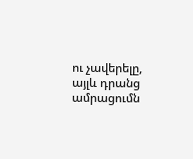ու չավերելը, այլև դրանց ամրացումն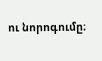ու նորոգումը։